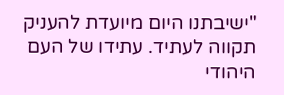"ישיבתנו היום מיועדת להעניק תקווה לעתיד. עתידו של העם היהודי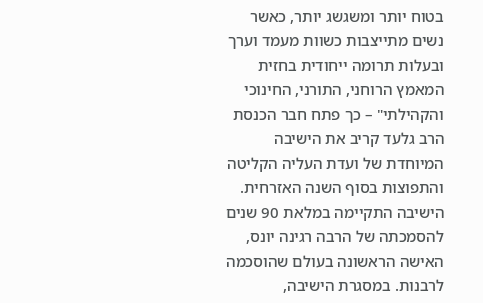בטוח יותר ומשגשג יותר, כאשר נשים מתייצבות כשוות מעמד וערך ובעלות תרומה ייחודית בחזית המאמץ הרוחני, התורני, החינוכי והקהילתי" – כך פתח חבר הכנסת הרב גלעד קריב את הישיבה המיוחדת של ועדת העליה הקליטה והתפוצות בסוף השנה האזרחית.
הישיבה התקיימה במלאת 90 שנים להסמכתה של הרבה רגינה יונס, האישה הראשונה בעולם שהוסכמה לרבנות. במסגרת הישיבה,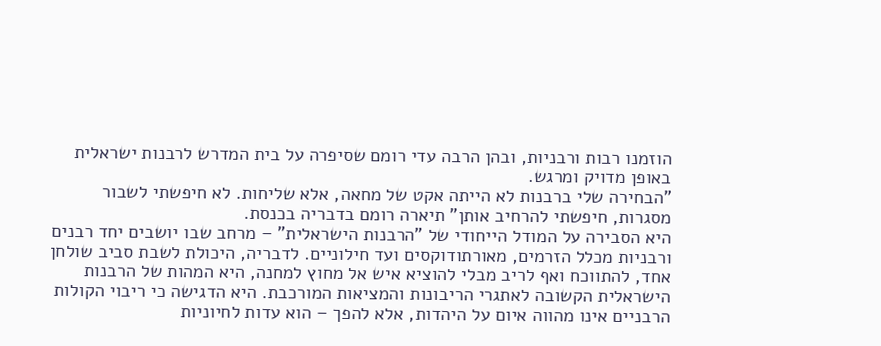הוזמנו רבות ורבניות, ובהן הרבה עדי רומם שסיפרה על בית המדרש לרבנות ישראלית באופן מדויק ומרגש.
"הבחירה שלי ברבנות לא הייתה אקט של מחאה, אלא שליחות. לא חיפשתי לשבור מסגרות, חיפשתי להרחיב אותן" תיארה רומם בדבריה בכנסת.
היא הסבירה על המודל הייחודי של "הרבנות הישראלית" – מרחב שבו יושבים יחד רבנים ורבניות מכלל הזרמים, מאורתודוקסים ועד חילוניים. לדבריה, היכולת לשבת סביב שולחן אחד, להתווכח ואף לריב מבלי להוציא איש אל מחוץ למחנה, היא המהות של הרבנות הישראלית הקשובה לאתגרי הריבונות והמציאות המורכבת. היא הדגישה כי ריבוי הקולות הרבניים אינו מהווה איום על היהדות, אלא להפך – הוא עדות לחיוניות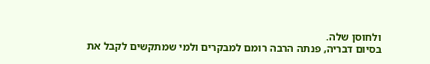ולחוסן שלה.
בסיום דבריה, פנתה הרבה רומם למבקרים ולמי שמתקשים לקבל את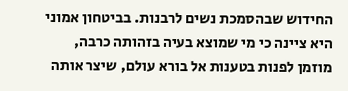החידוש שבהסמכת נשים לרבנות. בביטחון אמוני היא ציינה כי מי שמוצא בעיה בזהותה כרבה, מוזמן לפנות בטענות אל בורא עולם, שיצר אותה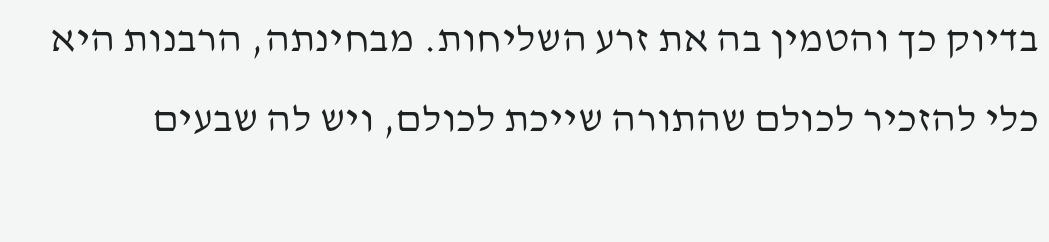בדיוק כך והטמין בה את זרע השליחות. מבחינתה, הרבנות היא כלי להזכיר לכולם שהתורה שייכת לכולם, ויש לה שבעים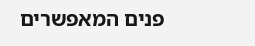פנים המאפשרים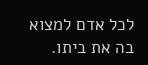לכל אדם למצוא בה את ביתו.